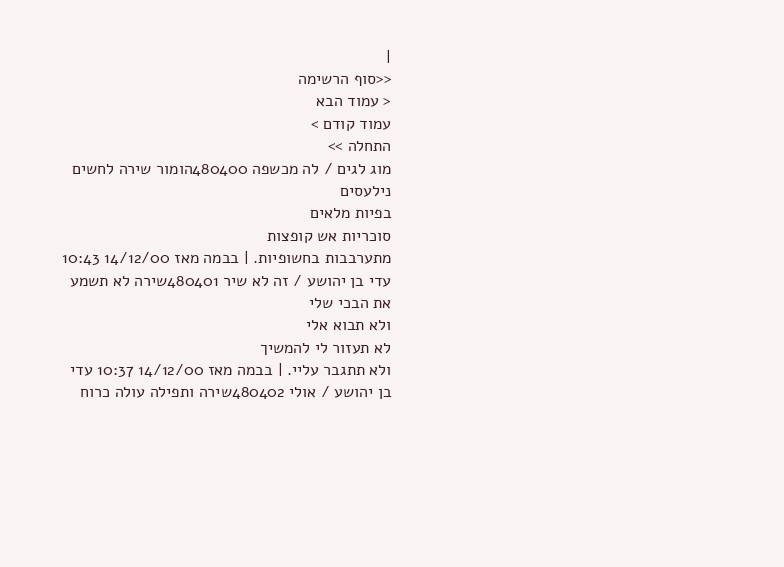|
<<סוף הרשימה
< עמוד הבא
עמוד קודם >
התחלה >>
מוג לגים / לה מכשפה 480400הומור שירה לחשים נילעסים
בפיות מלאים
סוכריות אש קופצות
מתערבבות בחשופיות. | בבמה מאז 14/12/00 10:43 עדי בן יהושע / זה לא שיר 480401שירה לא תשמע את הבכי שלי
ולא תבוא אלי
לא תעזור לי להמשיך
ולא תתגבר עליי. | בבמה מאז 14/12/00 10:37 עדי בן יהושע / אולי 480402שירה ותפילה עולה כרוח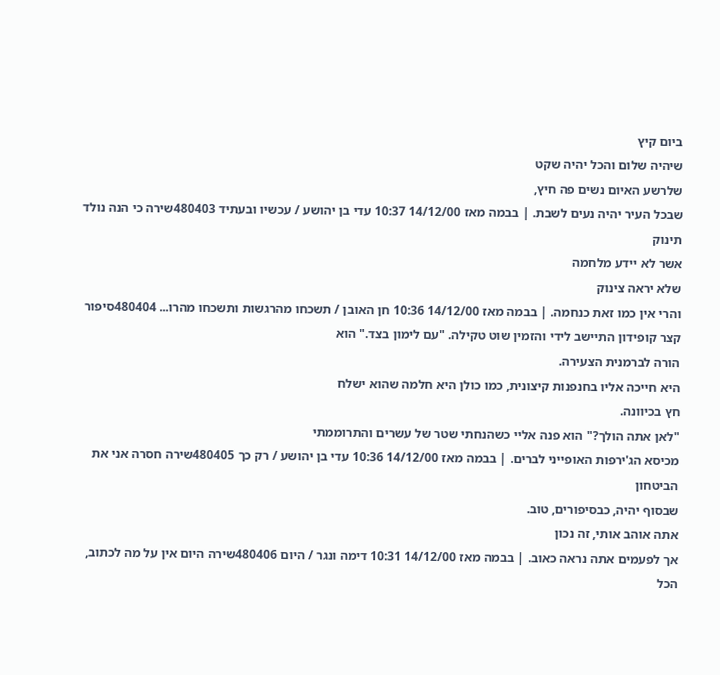ביום קיץ
שיהיה שלום והכל יהיה שקט
שלרשע האיום נשים פה חיץ,
שבכל העיר יהיה נעים לשבת. | בבמה מאז 14/12/00 10:37 עדי בן יהושע / עכשיו ובעתיד 480403שירה כי הנה נולד תינוק
אשר לא יידע מלחמה
שלא יראה צינוק
והרי אין כמו זאת כנחמה. | בבמה מאז 14/12/00 10:36 חן האובן / תשכחו מהרגשות ותשכחו מהרו... 480404סיפור קצר קופידון התיישב לידי והזמין שוט טקילה. "עם לימון בצד." הוא
הורה לברמנית הצעירה.
היא חייכה אליו בחנפנות קיצונית, כמו כולן היא חלמה שהוא ישלח
חץ בכיוונה.
"לאן אתה הולך?" הוא פנה אליי כשהנחתי שטר של עשרים והתרוממתי
מכיסא הג'ירפות האופייני לברים. | בבמה מאז 14/12/00 10:36 עדי בן יהושע / רק כך 480405שירה חסרה אני את הביטחון
שבסוף יהיה, כבסיפורים, טוב.
אתה אוהב אותי, זה נכון
אך לפעמים אתה נראה כאוב. | בבמה מאז 14/12/00 10:31 דימה ונגר / היום 480406שירה היום אין על מה לכתוב, הכל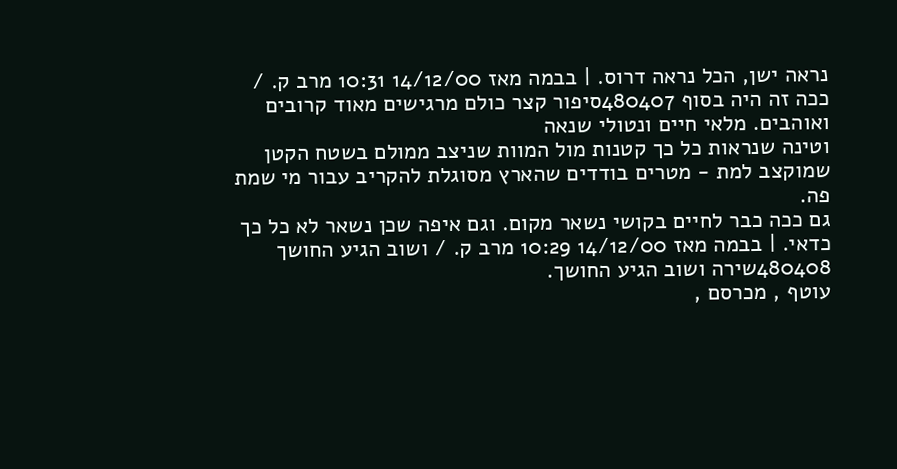נראה ישן, הכל נראה דרוס. | בבמה מאז 14/12/00 10:31 מרב ק. / ככה זה היה בסוף 480407סיפור קצר כולם מרגישים מאוד קרובים ואוהבים. מלאי חיים ונטולי שנאה
וטינה שנראות כל כך קטנות מול המוות שניצב ממולם בשטח הקטן
שמוקצב למת - מטרים בודדים שהארץ מסוגלת להקריב עבור מי שמת
פה.
גם ככה כבר לחיים בקושי נשאר מקום. וגם איפה שכן נשאר לא כל כך
כדאי. | בבמה מאז 14/12/00 10:29 מרב ק. / ושוב הגיע החושך 480408שירה ושוב הגיע החושך.
עוטף , מכרסם ,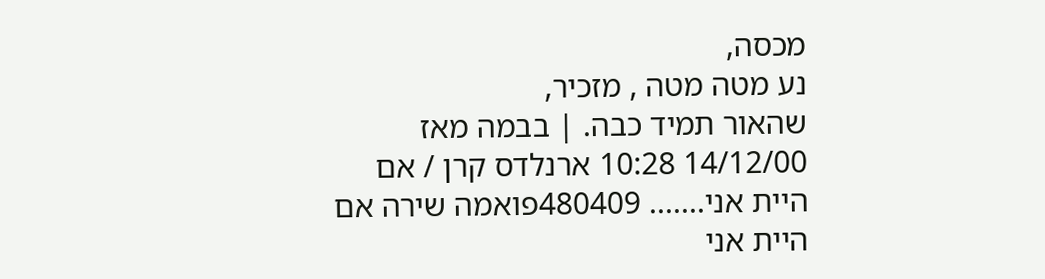מכסה,
נע מטה מטה , מזכיר,
שהאור תמיד כבה. | בבמה מאז 14/12/00 10:28 ארנלדס קרן / אם היית אני....... 480409פואמה שירה אם היית אני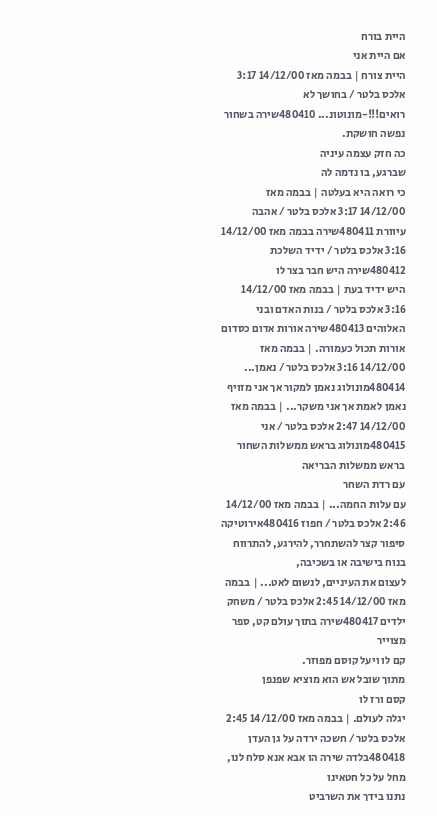היית בורח
אם היית אני
היית צורח | בבמה מאז 14/12/00 3:17 אלכס בלטר / בחושך לא רואים!!!-מונוטונ... 480410שירה בשחור נפשה חושקת.
כה חזק עצמה עיניה
שברגע, בו נדמה לה
כי רואה היא בעלטה | בבמה מאז 14/12/00 3:17 אלכס בלטר / אהבה עיוורת 480411שירה בבמה מאז 14/12/00 3:16 אלכס בלטר / ידיד השלכת 480412שירה היש חבר בצר לו
היש ידיד בעת | בבמה מאז 14/12/00 3:16 אלכס בלטר / בנות האדם ובני האלוהים 480413שירה אורות אדום כסדום
אורות תכול כעמורה. | בבמה מאז 14/12/00 3:16 אלכס בלטר / נאמן... 480414מונולוג נאמן למקור אך אני מזויף
נאמן לאמת אך אני משקר... | בבמה מאז 14/12/00 2:47 אלכס בלטר / אני 480415מונולוג בראש ממשלות השחור
בראש ממשלות הבריאה
עם רדת השחר
עם עלות החמה... | בבמה מאז 14/12/00 2:46 אלכס בלטר / חפוז 480416אירוטיקה סיפור קצר להשתחרר, להירגע, להתרווח בנוח בישיבה או בשכיבה,
לעצום את העיניים, לנשום לאט... | בבמה מאז 14/12/00 2:45 אלכס בלטר / משחק ילדים 480417שירה בתוך עולם קט, ספר מצוייר
קם לו ויעל קוסם מפוזר.
מתוך שובל אש הוא מוציא שפנפן
קסם ורז לו
יגלה לעולם. | בבמה מאז 14/12/00 2:45 אלכס בלטר / חשכה ירדה על גן העדן 480418בלדה שירה הו אבא אנא סלח לנו,
מחל על כל חטאינו
נתנו בידך את השרביט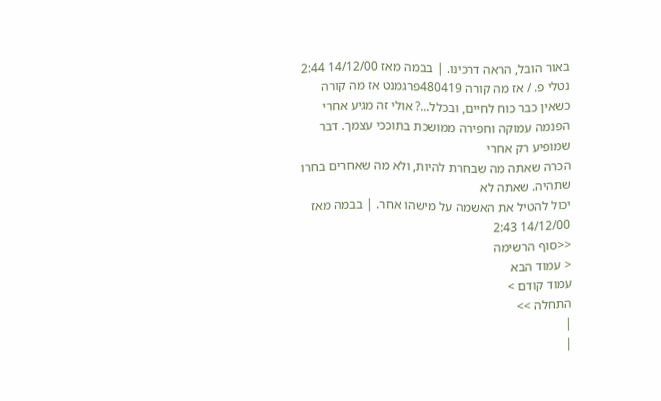באור הובל, הראה דרכינו. | בבמה מאז 14/12/00 2:44 נטלי פ. / אז מה קורה 480419פרגמנט אז מה קורה כשאין כבר כוח לחיים, ובכלל...? אולי זה מגיע אחרי
הפנמה עמוקה וחפירה ממושכת בתוככי עצמך. דבר שמופיע רק אחרי
הכרה שאתה מה שבחרת להיות, ולא מה שאחרים בחרו שתהיה. שאתה לא
יכול להטיל את האשמה על מישהו אחר. | בבמה מאז 14/12/00 2:43
<<סוף הרשימה
< עמוד הבא
עמוד קודם >
התחלה >>
|
|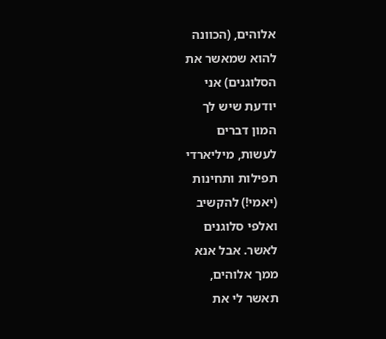אלוהים, (הכוונה
להוא שמאשר את
הסלוגנים) אני
יודעת שיש לך
המון דברים
לעשות, מיליארדי
תפילות ותחינות
(יאמי!) להקשיב
ואלפי סלוגנים
לאשר. אבל אנא
ממך אלוהים,
תאשר לי את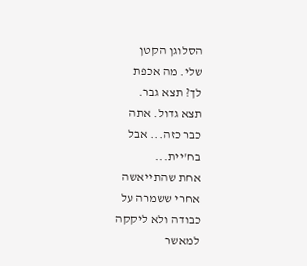הסלוגן הקטן
שלי. מה אכפת
לך? תצא גבר.
תצא גדול. אתה
כבר כזה... אבל
בח'יית...
אחת שהתייאשה
אחרי ששמרה על
כבודה ולא ליקקה
למאשר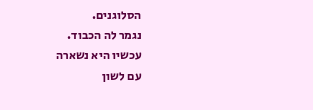הסלוגנים.
נגמר לה הכבוד.
עכשיו היא נשארה
עם לשון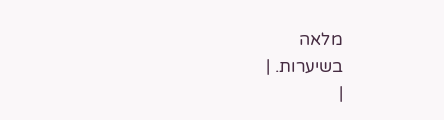מלאה
בשיערות. |
|